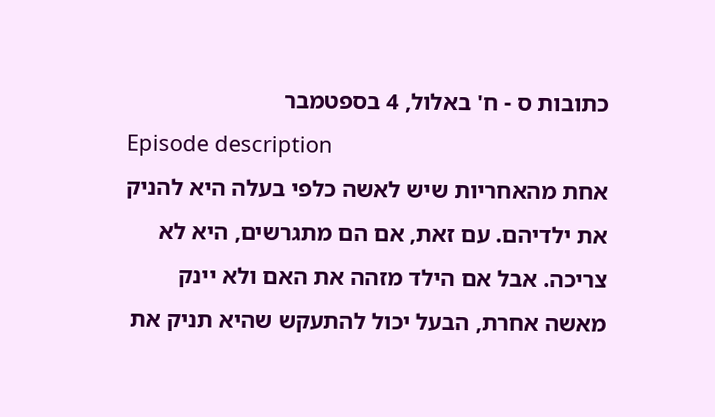כתובות ס - ח' באלול, 4 בספטמבר
Episode description
אחת מהאחריות שיש לאשה כלפי בעלה היא להניק את ילדיהם. עם זאת, אם הם מתגרשים, היא לא צריכה. אבל אם הילד מזהה את האם ולא יינק מאשה אחרת, הבעל יכול להתעקש שהיא תניק את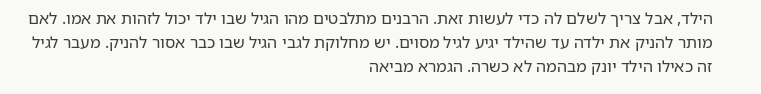הילד, אבל צריך לשלם לה כדי לעשות זאת. הרבנים מתלבטים מהו הגיל שבו ילד יכול לזהות את אמו. לאם מותר להניק את ילדה עד שהילד יגיע לגיל מסוים. יש מחלוקת לגבי הגיל שבו כבר אסור להניק. מעבר לגיל זה כאילו הילד יונק מבהמה לא כשרה. הגמרא מביאה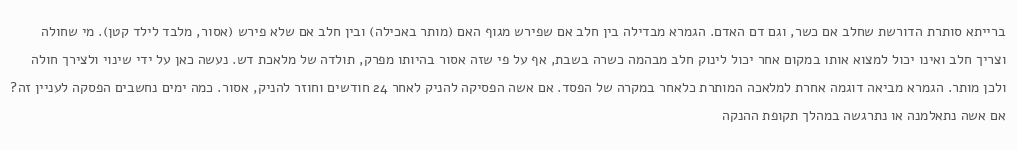ברייתא סותרת הדורשת שחלב אם כשר, וגם דם האדם. הגמרא מבדילה בין חלב אם שפירש מגוף האם (מותר באכילה) ובין חלב אם שלא פירש (אסור, מלבד לילד קטן). מי שחולה וצריך חלב ואינו יכול למצוא אותו במקום אחר יכול לינוק חלב מבהמה כשרה בשבת, אף על פי שזה אסור בהיותו מפרק, תולדה של מלאכת דש. נעשה כאן על ידי שינוי ולצירך חולה ולכן מותר. הגמרא מביאה דוגמה אחרת למלאכה המותרת כלאחר במקרה של הפסד. אם אשה הפסיקה להניק לאחר 24 חודשים וחוזר להניק, אסור. כמה ימים נחשבים הפסקה לעניין זה? אם אשה נתאלמנה או נתרגשה במהלך תקופת ההנקה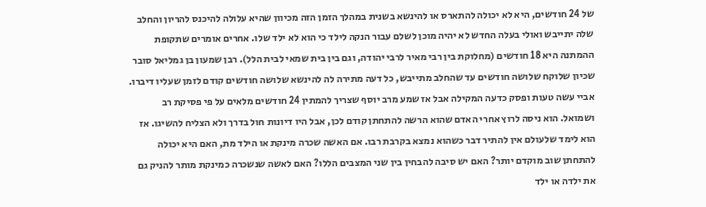של 24 חודשים, היא לא יכולה להתארס או להינשא בשנית במהלך הזמן הזה מכיוון שהיא עלולה להיכנס להריון והחלב שלה יתייבש ואולי בעלה החדש לא יהיה מוכן לשלם עבור הנקה לילד כי הוא לא ילד שלו. אחרים אומרים שתקופת ההמתנה היא 18 חודשים (מחלוקת בין רבי מאיר לרבי יהודה, וגם בין בית שמאי לבית הלל). רבן שמעון בן גמליאל סובר שכיון שלוקח שלושה חודשים עד שהחלב מתייבש, כל דעה מתירה לה להינשא שלושה חודשים קודם לזמן שעליו דיברו. אביי עשה טעות ופסק כדעה המקילה אבל אז שמע מרב יוסף שצריך להמתין 24 חודשים מלאים על פי פסיקת רב ושמואל. הוא ניסה לרוץ אחרי האדם שהוא הרשה להתחתן קודם לכן, אבל היו דיונות חול בדרך ולא הצליח להשיגו. אז הוא לימד שלעולם אין להתיר דבר כשהוא נמצא בקרבת רבו. אם האשה שכרה מינקת או הילד מת, האם היא יכולה להתחתן שוב מוקדם יותר? האם יש סיבה להבחין בין שני המצבים הללו? האם לאשה שנשכרה כמינקת מותר להניק גם את ילדה או ילד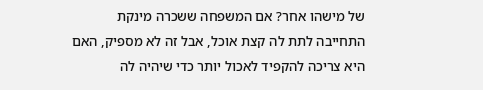של מישהו אחר? אם המשפחה ששכרה מינקת התחייבה לתת לה קצת אוכל, אבל זה לא מספיק, האם היא צריכה להקפיד לאכול יותר כדי שיהיה לה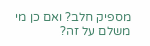מספיק חלב? ואם כן מי משלם על זה?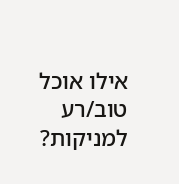אילו אוכל טוב/רע למניקות?